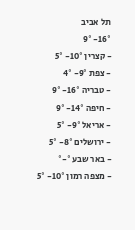תל אביב
16°- 9°
- קצרין 10°- 5°
- צפת 9°- 4°
- טבריה 16°- 9°
- חיפה 14°- 9°
- אריאל 9°- 5°
- ירושלים 8°- 5°
- באר שבע °-°
- מצפה רמון 10°- 5°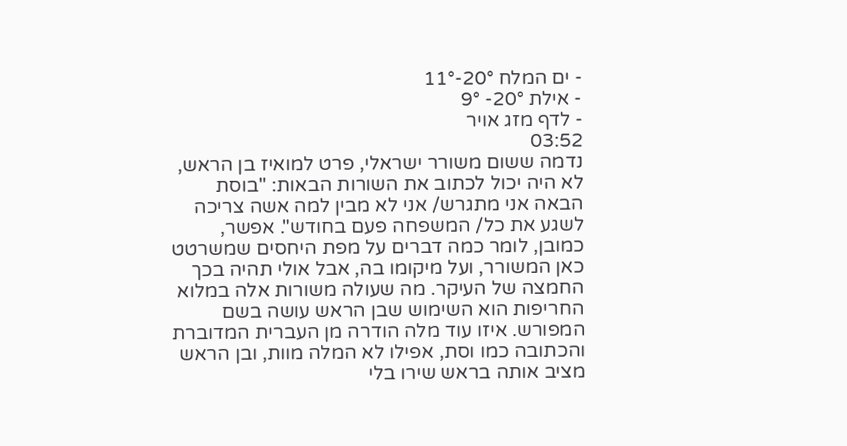- ים המלח 20°-11°
- אילת 20°- 9°
- לדף מזג אויר
03:52
נדמה ששום משורר ישראלי, פרט למואיז בן הראש, לא היה יכול לכתוב את השורות הבאות: "בוסת הבאה אני מתגרש/ אני לא מבין למה אשה צריכה לשגע את כל/ המשפחה פעם בחודש". אפשר, כמובן, לומר כמה דברים על מפת היחסים שמשרטט כאן המשורר, ועל מיקומו בה, אבל אולי תהיה בכך החמצה של העיקר. מה שעולה משורות אלה במלוא החריפות הוא השימוש שבן הראש עושה בשם המפורש. איזו עוד מלה הודרה מן העברית המדוברת והכתובה כמו וסת, אפילו לא המלה מוות, ובן הראש מציב אותה בראש שירו בלי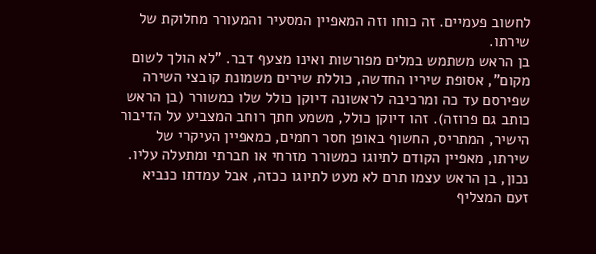לחשוב פעמיים. זה כוחו וזה המאפיין המסעיר והמעורר מחלוקת של שירתו.
בן הראש משתמש במלים מפורשות ואינו מצעף דבר. "לא הולך לשום מקום", אסופת שיריו החדשה, כוללת שירים משמונת קובצי השירה שפירסם עד כה ומרכיבה לראשונה דיוקן כולל שלו כמשורר (בן הראש כותב גם פרוזה). זהו דיוקן כולל, משמע חתך רוחב המצביע על הדיבור הישיר, המתריס, החשוף באופן חסר רחמים, כמאפיין העיקרי של שירתו, מאפיין הקודם לתיוגו כמשורר מזרחי או חברתי ומתעלה עליו. נכון, בן הראש עצמו תרם לא מעט לתיוגו ככזה, אבל עמדתו כנביא זעם המצליף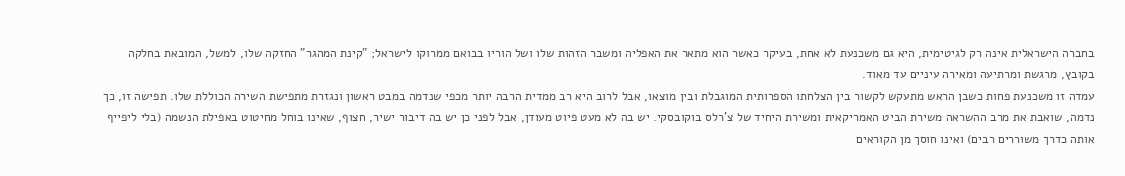בחברה הישראלית אינה רק לגיטימית, היא גם משכנעת לא אחת, בעיקר כאשר הוא מתאר את האפליה ומשבר הזהות שלו ושל הוריו בבואם ממרוקו לישראל; "קינת המהגר" החזקה שלו, למשל, המובאת בחלקה בקובץ, מרגשת ומרתיעה ומאירה עיניים עד מאוד.
עמדה זו משכנעת פחות כשבן הראש מתעקש לקשור בין הצלחתו הספרותית המוגבלת ובין מוצאו, אבל לרוב היא רב ממדית הרבה יותר מכפי שנדמה במבט ראשון ונגזרת מתפישת השירה הכוללת שלו. תפישה זו, כך נדמה, שואבת את מרב ההשראה משירת הביט האמריקאית ומשירת היחיד של צ'רלס בוקובסקי. יש בה לא מעט פיוט מעודן, אבל לפני כן יש בה דיבור ישיר, חצוף, שאינו בוחל מחיטוט באפילת הנשמה (בלי ליפייף אותה כדרך משוררים רבים) ואינו חוסך מן הקוראים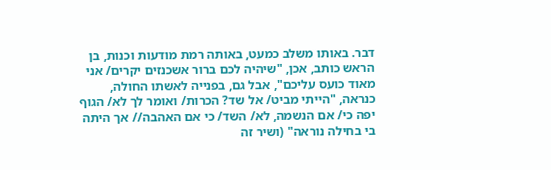דבר. באותו משלב כמעט, באותה רמת מודעות וכנות, בן הראש כותב, אכן, "שיהיה לכם ברור אשכנזים יקרים/ אני מאוד כועס עליכם", אבל גם, בפנייה לאשתו החולה, כנראה, "הייתי מביט/ אל שד? הכרות/ ואומר לך לא/ הגוף יפה כי/ אם הנשמה, לא/ השד/ כי אם האהבה// אך היתה בי בחילה נוראה" (ושיר זה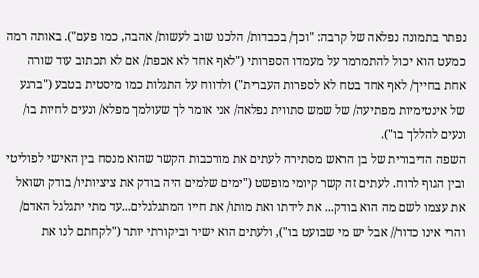נפתר בתמונה נפלאה של קרבה: "וכך/ בכבדות/ הלכנו שוב לעשות/ אהבה, כמו פעם"). באותה רמה כמעט הוא יכול להתמרמר על מעמדו הספרותי ("לאף אחד לא אכפת/ אם לא תכתוב עוד שורה אחת בחייך/ לאף אחד בטח לא לספרות העברית") ולדווח על התגלות כמו מיסטית בטבע ("ברגע של אינטימיות מפתיעה/ של שמש סתווית נפלאה/ אני אומר לך שעולמך מפלא/ ונעים לחיות בו/ ונעים להללך בו").
השפה הדיבורית של בן הראש מסתירה לעתים את מורכבות הקשר שהוא מנסח בין האישי לפוליטי ובין הגוף לרוח. לעתים זה קשר קיומי מופשט ("ימים שלמים היה בודק את ציציותיו/ בודק ושואל את עצמו לשם מה הוא בודק... את לידתו ואת מותו/ את חייו המתגלגלים...עד מתי יתגלגל האדם/ והרי אינו כדור// אבל יש מי שבועט בו"), ולעתים הוא ישיר וביקורתי יותר ("לקחתם לנו את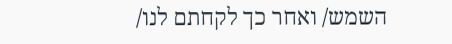השמש/ ואחר כך לקחתם לנו/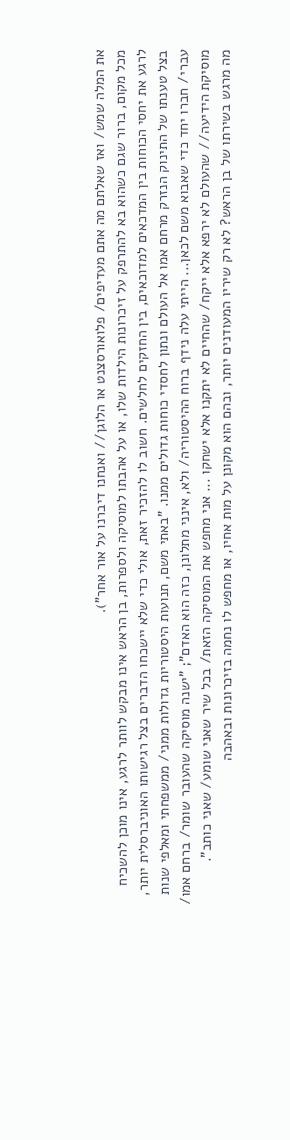את המלה שמש/ ואז שאלתם מה אתם מעדיפים/ פלואורסצנט או הלוגן// ואנחנו דיברנו על אור אחר").
מכל מקום, ברור שגם כשהוא בא להתרפק על זיכרונות הילדות שלו, או על אהבתו למוסיקה ולספרות, בן הראש אינו מבקש לוותר לרגע, אינו מוכן להשכיח לרגע את יחסי הכוחות בין המדכאים למדוכאים, בין החזקים לחלשים. חשוב לו להזכיר זאת, אולי כדי שלא יישכחו הדברים בצל רגישותו האוניברסלית יותר, בצל טענתו של התינוק הנזרק מרחם אמו אל העולם ונתון לחסדי כוחות גדולים ממנו. "באתי משם, תנועות היסטוריות גדולות ממני/ ממשפחתי ומאלפי שנות עברי/ חברו יחד כדי שאבוא משם לכאן... הייתי עלה נידף ברוח ההיסטוריה/ ולא, אינני מתלונן, כזה הוא האדם"; "ישנה מוסיקה שהעובר שומר/ ברחם אמו/ מוסיקת הידיעה// שהעולם לא ירפא אלא ייקח/ שהחיים לא יתקנו אלא ישחקו ... אני מחפש את המוסיקה הזאת/ בכל שיר שאני שומע/ שאני כותב".
מה מרגש בשירתו של בן הראש? לא רק שיריו המעודנים יותר, ובהם הוא מקונן על מות אחיו, או מחפש לו נחמה בזיכרונות ובאהבה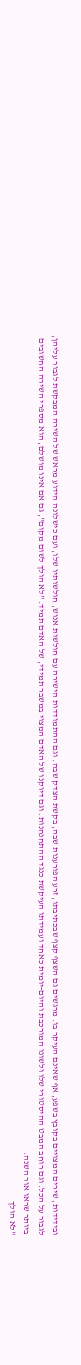ובידידות, שירים המצויים בקובץ בשפע, אף שאינם העיקר בו. מרגשים גם השצף קצף שבכתיבתו, זרע הפורענות שבה, בקשת הצדק שבה. וגם ההתמודדות הישירה עם חולשות אנוש, חולשותיו שלו, ועם כישלונה הידוע מראש של השירה המבקשת לגבור עליהן, לגבור על הכל. וגם רוחב המבט ההיסטורי שלו ולשונו המורכבת והיום-יומית כאחד ועמידתו העיקשת כנגד ההתחנחנות. וגם דיוקנו של האדם המצוי במשבר תמידי, של האדם תמיד. "לא הולך לשום מקום", גם אם אינו מושלם, הוא מספרי השירה החשובים ביותר שראו אור השנה.
"לא הולך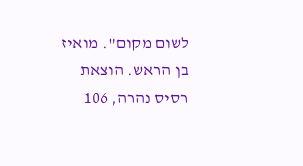לשום מקום". מואיז בן הראש. הוצאת רסיס נהרה, 106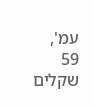עמ', 59 שקלים